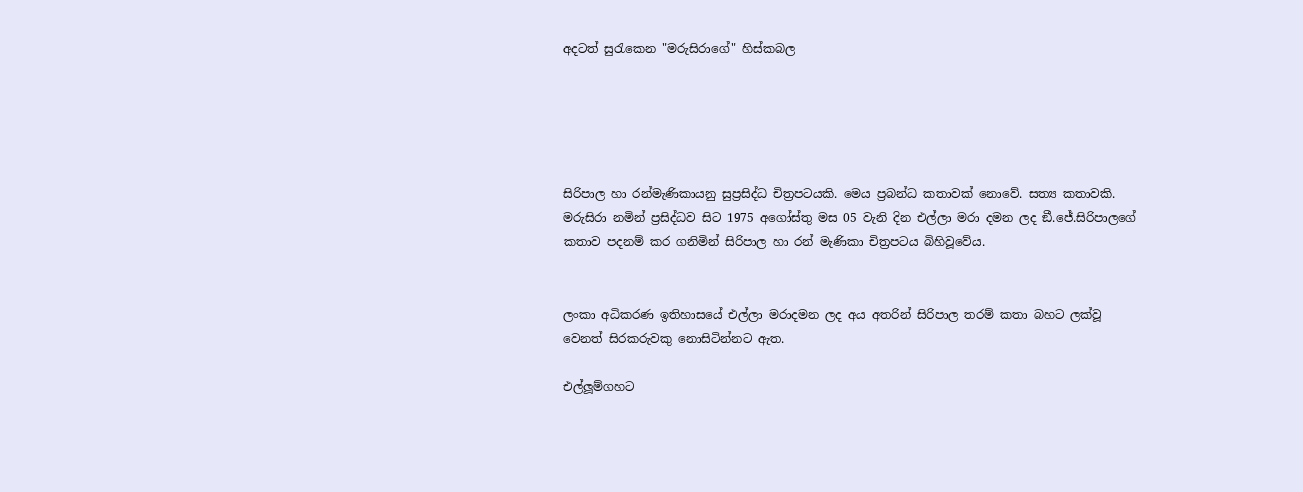අදටත් සුරැකෙන "මරුසිරාගේ" හිස්කබල





සිරිපාල හා රන්මැණිකායනු සුප්‍රසිද්ධ චිත්‍රපටයකි. මෙය ප්‍රබන්ධ කතාවක් නොවේ. සත්‍ය කතාවකි. මරුසිරා නමින් ප්‍රසිද්ධව සිට 1975 අගෝස්තු මස 05 වැනි දින එල්ලා මරා දමන ලද ඞී.ජේ.සිරිපාලගේ කතාව පදනම් කර ගනිමින් සිරිපාල හා රන් මැණිකා චිත්‍රපටය බිහිවූවේය.


ලංකා අධිකරණ ඉතිහාසයේ එල්ලා මරාදමන ලද අය අතරින් සිරිපාල තරම් කතා බහට ලක්වූ වෙනත් සිරකරුවකු නොසිටින්නට ඇත.

එල්ලූම්ගහට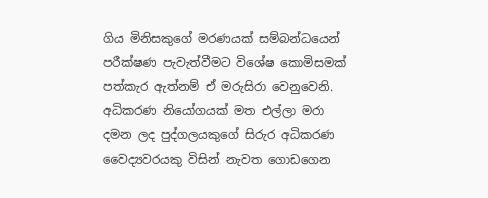ගිය මිනිසකුගේ මරණයක් සම්බන්ධයෙන් පරීක්ෂණ පැවැත්වීමට විශේෂ කොමිසමක් පත්කැර ඇත්නම් ඒ මරුසිරා වෙනුවෙනි. අධිකරණ නියෝගයක් මත එල්ලා මරා දමන ලද පුද්ගලයකුගේ සිරුර අධිකරණ වෛද්‍යවරයකු විසින් නැවත ගොඩගෙන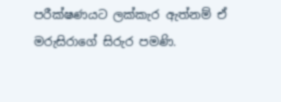පරීක්ෂණයට ලක්කැර ඇත්නම් ඒ මරුසිරාගේ සිරුර පමණි.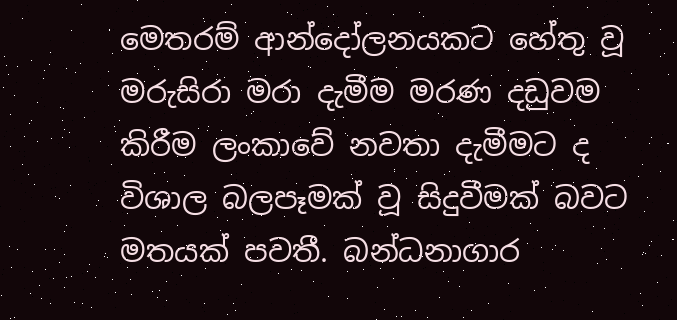මෙතරම් ආන්දෝලනයකට හේතු වූ මරුසිරා මරා දැමීම මරණ දඩුවම කිරීම ලංකාවේ නවතා දැමීමට ද විශාල බලපෑමක් වූ සිදුවීමක් බවට මතයක් පවතී. බන්ධනාගාර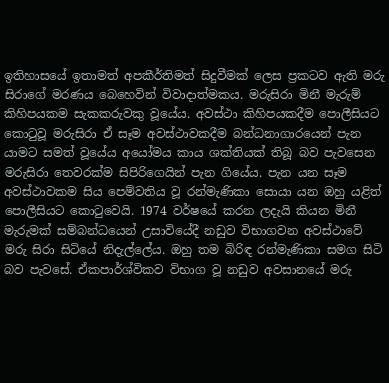ඉතිහාසයේ ඉතාමත් අපකීර්තිමත් සිදුවීමක් ලෙස ප්‍රකටව ඇති මරු සිරාගේ මරණය බෙහෙවින් විවාදාත්මකය. මරුසිරා මිනී මැරුම් කිහිපයකම සැකකරුවකු වූයේය. අවස්ථා කිහිපයකදීම පොලීසියට කොටුවූ මරුසිරා ඒ සෑම අවස්ථාවකදීම බන්ධනාගාරයෙන් පැන යාමට සමත් වූයේය අයෝමය කාය ශක්තියක් තිබූ බව පැවසෙන මරුසිරා තෙවරක්ම සිපිරිගෙයින් පැන ගියේය. පැන යන සෑම අවස්ථාවකම සිය පෙම්වතිය වූ රන්මැණිකා සොයා යන ඔහු යළිත් පොලීසියට කොටුවෙයි. 1974 වර්ෂයේ කරන ලදැයි කියන මිනී මැරුමක් සම්බන්ධයෙන් උසාවියේදී නඩුව විභාගවන අවස්ථාවේ මරු සිරා සිටියේ නිදැල්ලේය. ඔහු තම බිරිඳ රන්මැණිකා සමග සිටි බව පැවසේ. ඒකපාර්ශ්විකව විභාග වූ නඩුව අවසානයේ මරු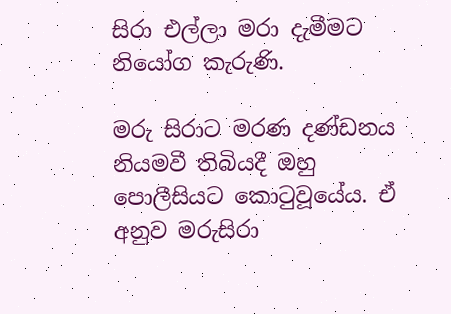සිරා එල්ලා මරා දැමීමට නියෝග කැරුණි.

මරු සිරාට මරණ දණ්ඩනය නියමවී තිබියදී ඔහු පොලීසියට කොටුවූයේය. ඒ අනුව මරුසිරා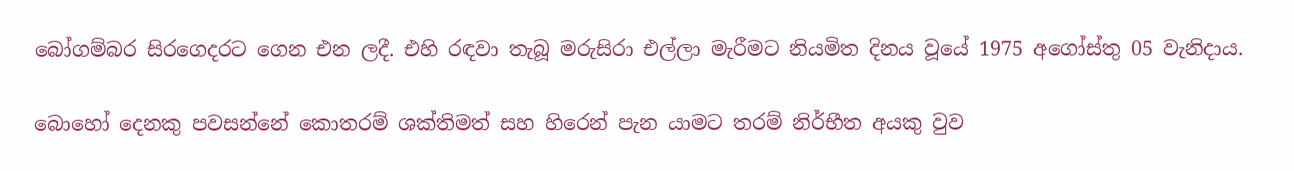බෝගම්බර සිරගෙදරට ගෙන එන ලදී. එහි රඳවා තැබූ මරුසිරා එල්ලා මැරීමට නියමිත දිනය වූයේ 1975 අගෝස්තු 05 වැනිදාය.

බොහෝ දෙනකු පවසන්නේ කොතරම් ශක්තිමත් සහ හිරෙන් පැන යාමට තරම් නිර්භීත අයකු වුව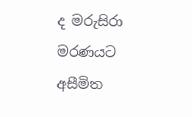ද මරුසිරා මරණයට අසීමිත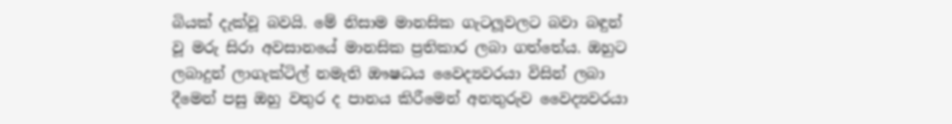බියක් දැක්වූ බවයි. මේ නිසාම මානසික ගැටලූවලට බවා බඳුන් වූ මරු සිරා අවසානයේ මානසික ප්‍රතිකාර ලබා ගත්තේය. ඔහුට ලබාදුන් ලාගැක්ටිල් නමැති ඖෂධය වෛද්‍යවරයා විසින් ලබා දීමෙන් පසු ඔහු වතුර ද පානය කිරීමෙන් අනතුරුව වෛද්‍යවරයා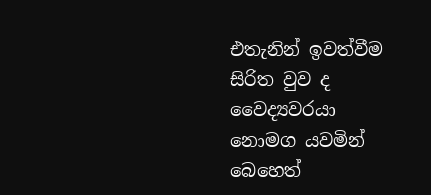එතැනින් ඉවත්වීම සිරිත වුව ද වෛද්‍යවරයා නොමග යවමින් බෙහෙත්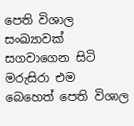පෙති විශාල සංඛ්‍යාවක් සගවාගෙන සිටි මරුසිරා එම බෙහෙත් පෙති විශාල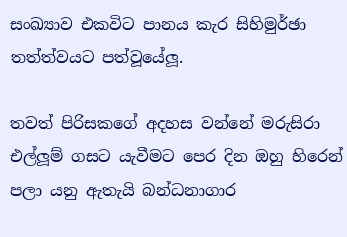සංඛ්‍යාව එකවිට පානය කැර සිහිමුර්ඡා තත්ත්වයට පත්වූයේලූ.

තවත් පිරිසකගේ අදහස වන්නේ මරුසිරා එල්ලූම් ගසට යැවීමට පෙර දින ඔහු හිරෙන් පලා යනු ඇතැයි බන්ධනාගාර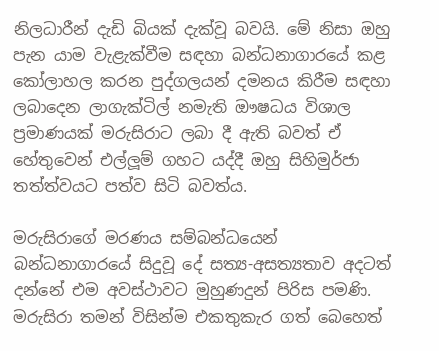නිලධාරීන් දැඩි බියක් දැක්වූ බවයි. මේ නිසා ඔහු පැන යාම වැළැක්වීම සඳහා බන්ධනාගාරයේ කළ කෝලාහල කරන පුද්ගලයන් දමනය කිරීම සඳහා ලබාදෙන ලාගැක්ටිල් නමැති ඖෂධය විශාල ප්‍රමාණයක් මරුසිරාට ලබා දී ඇති බවත් ඒ හේතුවෙන් එල්ලූම් ගහට යද්දී ඔහු සිහිමුර්ජා තත්ත්වයට පත්ව සිටි බවත්ය.

මරුසිරාගේ මරණය සම්බන්ධයෙන් බන්ධනාගාරයේ සිදුවූ දේ සත්‍ය-අසත්‍යතාව අදටත් දන්නේ එම අවස්ථාවට මුහුණදුන් පිරිස පමණි. මරුසිරා තමන් විසින්ම එකතුකැර ගත් බෙහෙත්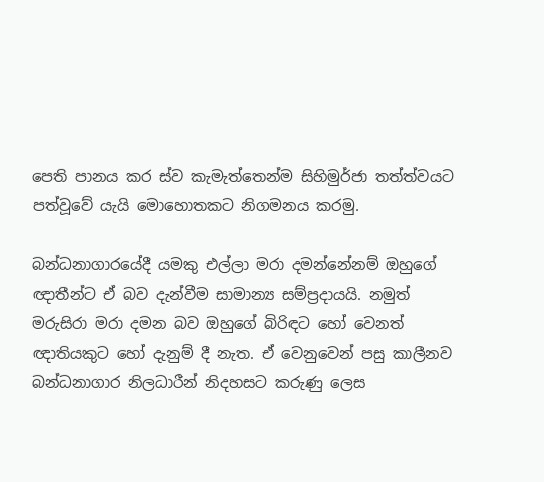පෙති පානය කර ස්ව කැමැත්තෙන්ම සිහිමුර්ජා තත්ත්වයට පත්වූවේ යැයි මොහොතකට නිගමනය කරමු.

බන්ධනාගාරයේදී යමකු එල්ලා මරා දමන්නේනම් ඔහුගේ ඥාතීන්ට ඒ බව දැන්වීම සාමාන්‍ය සම්ප්‍රදායයි. නමුත් මරුසිරා මරා දමන බව ඔහුගේ බිරිඳට හෝ වෙනත් ඥාතියකුට හෝ දැනුම් දී නැත. ඒ වෙනුවෙන් පසු කාලීනව බන්ධනාගාර නිලධාරීන් නිදහසට කරුණු ලෙස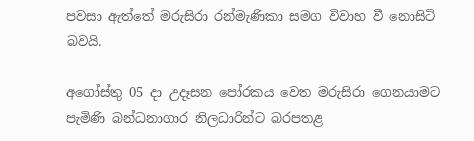පවසා ඇත්තේ මරුසිරා රන්මැණිකා සමග විවාහ වී නොසිටි බවයි.

අගෝස්තු 05 දා උදෑසන පෝරකය වෙත මරුසිරා ගෙනයාමට පැමිණි බන්ධනාගාර නිලධාරින්ට බරපතළ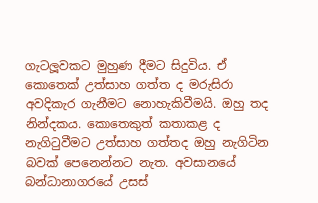ගැටලූවකට මුහුණ දීමට සිදුවිය. ඒ කොතෙක් උත්සාහ ගත්ත ද මරුසිරා අවදිකැර ගැනීමට නොහැකිවීමයි. ඔහු තද නින්දකය. කොතෙකුත් කතාකළ ද නැගිටුවීමට උත්සාහ ගත්තද ඔහු නැගිටින බවක් පෙනෙන්නට නැත. අවසානයේ බන්ධානාගරයේ උසස්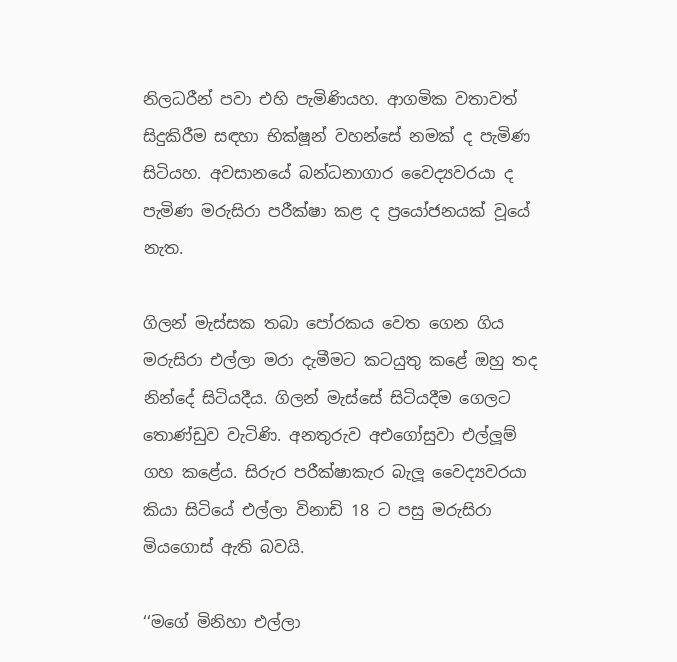නිලධරීන් පවා එහි පැමිණියහ. ආගමික වතාවත් සිදුකිරීම සඳහා භික්ෂූන් වහන්සේ නමක් ද පැමිණ සිටියහ. අවසානයේ බන්ධනාගාර වෛද්‍යවරයා ද පැමිණ මරුසිරා පරීක්ෂා කළ ද ප්‍රයෝජනයක් වූයේ නැත.

ගිලන් මැස්සක තබා පෝරකය වෙත ගෙන ගිය මරුසිරා එල්ලා මරා දැමීමට කටයුතු කළේ ඔහු තද නින්දේ සිටියදීය. ගිලන් මැස්සේ සිටියදීම ගෙලට තොණ්ඩුව වැටිණි. අනතුරුව අඑගෝසුවා එල්ලූම් ගහ කළේය. සිරුර පරීක්ෂාකැර බැලූ වෛද්‍යවරයා කියා සිටියේ එල්ලා විනාඩි 18 ට පසු මරුසිරා මියගොස් ඇති බවයි.

‘‘මගේ මිනිහා එල්ලා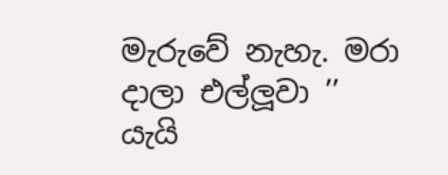මැරුවේ නැහැ. මරා දාලා එල්ලූවා ’’ යැයි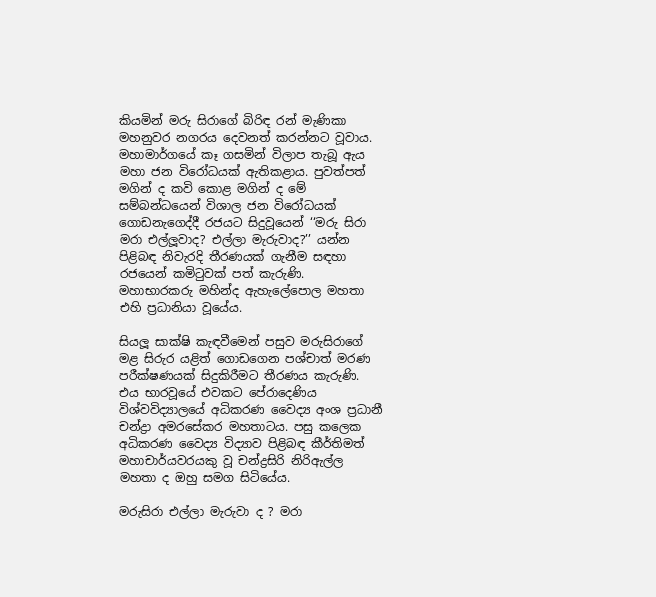කියමින් මරු සිරාගේ බිරිඳ රන් මැණිකා මහනුවර නගරය දෙවනත් කරන්නට වූවාය. මහාමාර්ගයේ කෑ ගසමින් විලාප තැබූ ඇය මහා ජන විරෝධයක් ඇතිකළාය. පුවත්පත් මගින් ද කවි කොළ මගින් ද මේ සම්බන්ධයෙන් විශාල ජන විරෝධයක් ගොඩනැගෙද්දී රජයට සිදුවූයෙන් ‘‘මරු සිරා මරා එල්ලූවාද? එල්ලා මැරුවාද?’’ යන්න පිළිබඳ නිවැරදි තීරණයක් ගැනීම සඳහා රජයෙන් කමිටුවක් පත් කැරුණි. මහාභාරකරු මහින්ද ඇහැලේපොල මහතා එහි ප්‍රධානියා වූයේය.

සියලූ සාක්ෂි කැඳවීමෙන් පසුව මරුසිරාගේ මළ සිරුර යළිත් ගොඩගෙන පශ්චාත් මරණ පරීක්ෂණයක් සිදුකිරීමට තීරණය කැරුණි. එය භාරවූයේ එවකට පේරාදෙණිය විශ්වවිද්‍යාලයේ අධිකරණ වෛද්‍ය අංශ ප්‍රධානී චන්ද්‍රා අමරසේකර මහතාටය. පසු කලෙක අධිකරණ වෛද්‍ය විද්‍යාව පිළිබඳ කීර්තිමත් මහාචාර්යවරයකු වූ චන්ද්‍රසිරි නිරිඇල්ල මහතා ද ඔහු සමග සිටියේය.

මරුසිරා එල්ලා මැරුවා ද ? මරා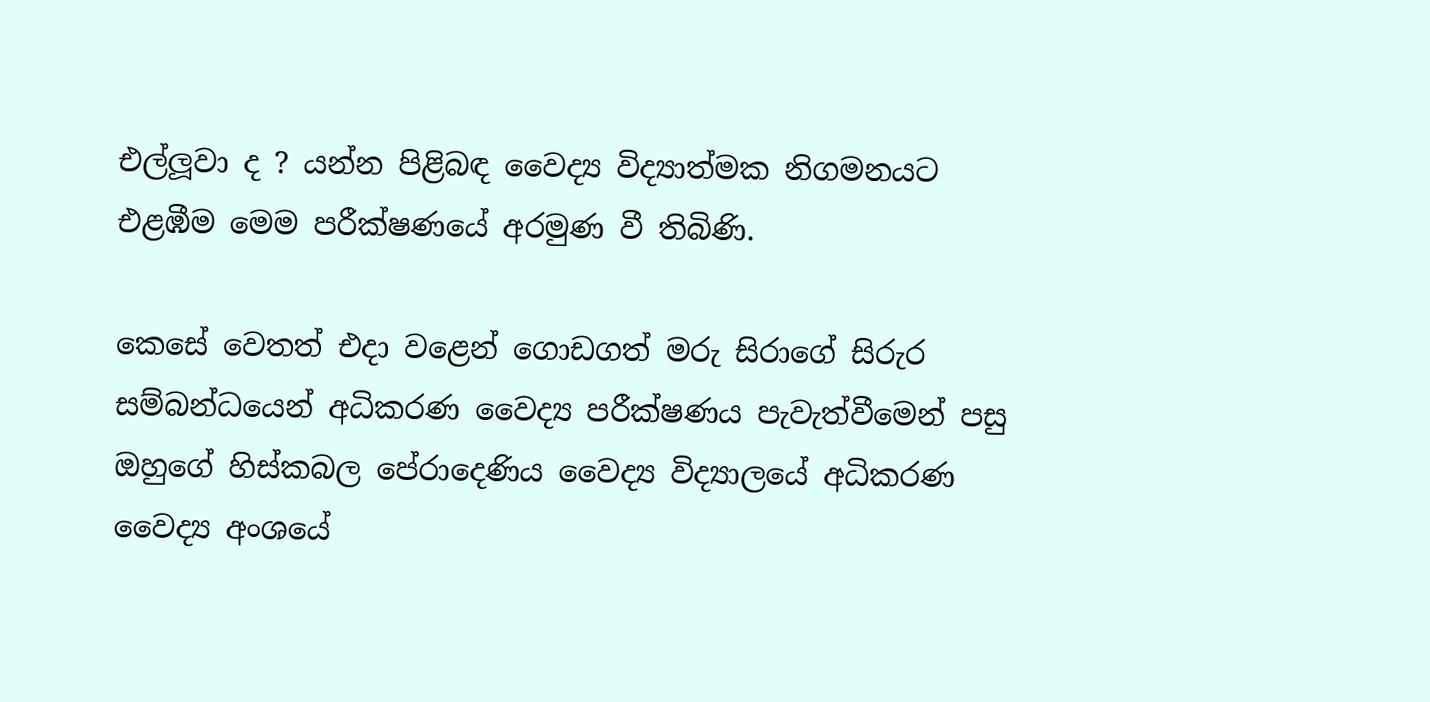එල්ලූවා ද ? යන්න පිළිබඳ වෛද්‍ය විද්‍යාත්මක නිගමනයට එළඹීම මෙම පරීක්ෂණයේ අරමුණ වී තිබිණි.

කෙසේ වෙතත් එදා වළෙන් ගොඩගත් මරු සිරාගේ සිරුර සම්බන්ධයෙන් අධිකරණ වෛද්‍ය පරීක්ෂණය පැවැත්වීමෙන් පසු ඔහුගේ හිස්කබල පේරාදෙණිය වෛද්‍ය විද්‍යාලයේ අධිකරණ වෛද්‍ය අංශයේ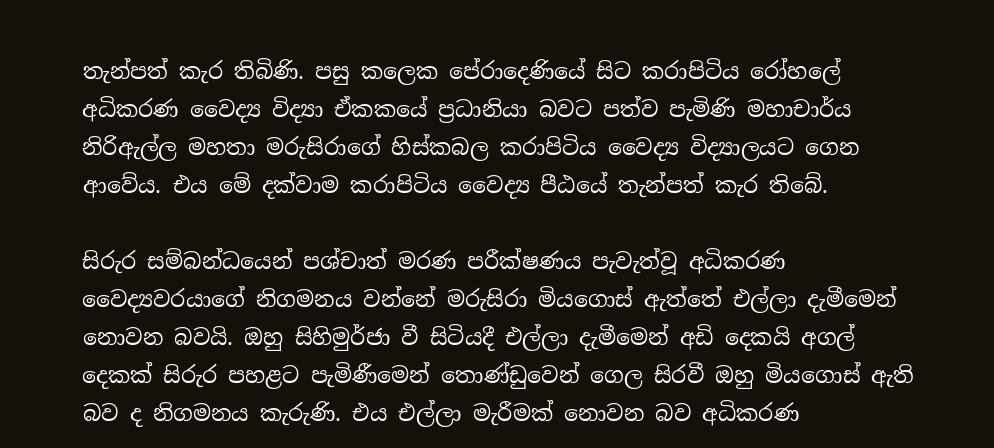තැන්පත් කැර තිබිණි. පසු කලෙක පේරාදෙණියේ සිට කරාපිටිය රෝහලේ අධිකරණ වෛද්‍ය විද්‍යා ඒකකයේ ප්‍රධානියා බවට පත්ව පැමිණි මහාචාර්ය නිරිඇල්ල මහතා මරුසිරාගේ හිස්කබල කරාපිටිය වෛද්‍ය විද්‍යාලයට ගෙන ආවේය. එය මේ දක්වාම කරාපිටිය වෛද්‍ය පීඨයේ තැන්පත් කැර තිබේ.

සිරුර සම්බන්ධයෙන් පශ්චාත් මරණ පරීක්ෂණය පැවැත්වූ අධිකරණ වෛද්‍යවරයාගේ නිගමනය වන්නේ මරුසිරා මියගොස් ඇත්තේ එල්ලා දැමීමෙන් නොවන බවයි. ඔහු සිහිමුර්ජා වී සිටියදී එල්ලා දැමීමෙන් අඩි දෙකයි අගල් දෙකක් සිරුර පහළට පැමිණීමෙන් තොණ්ඩුවෙන් ගෙල සිරවී ඔහු මියගොස් ඇති බව ද නිගමනය කැරුණි. එය එල්ලා මැරීමක් නොවන බව අධිකරණ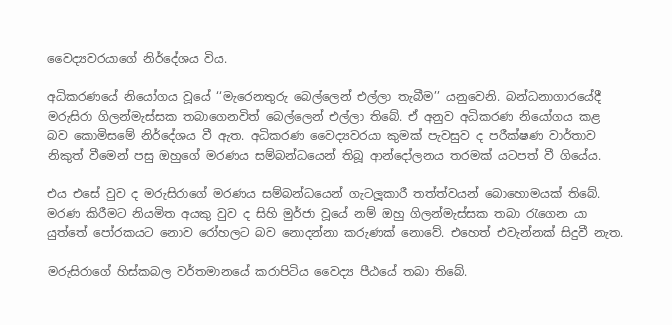වෛද්‍යවරයාගේ නිර්දේශය විය.

අධිකරණයේ නියෝගය වූයේ ‘‘මැරෙනතුරු බෙල්ලෙන් එල්ලා තැබීම’’ යනුවෙනි. බන්ධනාගාරයේදී මරුසිරා ගිලන්මැස්සක තබාගෙනවිත් බෙල්ලෙන් එල්ලා තිබේ. ඒ අනුව අධිකරණ නියෝගය කළ බව කොමිසමේ නිර්දේශය වී ඇත. අධිකරණ වෛද්‍යවරයා කුමක් පැවසුව ද පරීක්ෂණ වාර්තාව නිකුත් වීමෙන් පසු ඔහුගේ මරණය සම්බන්ධයෙන් තිබූ ආන්දෝලනය තරමක් යටපත් වී ගියේය.

එය එසේ වුව ද මරුසිරාගේ මරණය සම්බන්ධයෙන් ගැටලූකාරී තත්ත්වයන් බොහොමයක් තිබේ. මරණ කිරීමට නියමිත අයකු වුව ද සිහි මුර්ජා වූයේ නම් ඔහු ගිලන්මැස්සක තබා රැගෙන යා යුත්තේ පෝරකයට නොව රෝහලට බව නොදන්නා කරුණක් නොවේ. එහෙත් එවැන්නක් සිදුවී නැත.

මරුසිරාගේ හිස්කබල වර්තමානයේ කරාපිටිය වෛද්‍ය පීඨයේ තබා තිබේ.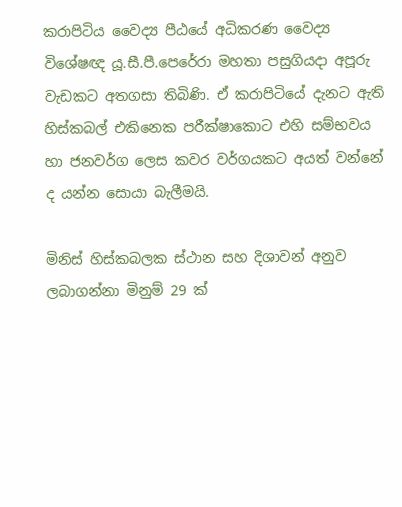කරාපිටිය වෛද්‍ය පීඨයේ අධිකරණ වෛද්‍ය විශේෂඥ යූ.සී.පී.පෙරේරා මහතා පසුගියදා අපූරු වැඩකට අතගසා තිබිණි. ඒ කරාපිටියේ දැනට ඇති හිස්කබල් එකිනෙක පරීක්ෂාකොට එහි සම්භවය හා ජනවර්ග ලෙස කවර වර්ගයකට අයත් වන්නේ ද යන්න සොයා බැලීමයි.

මිනිස් හිස්කබලක ස්ථාන සහ දිශාවන් අනුව ලබාගන්නා මිනුම් 29 ක්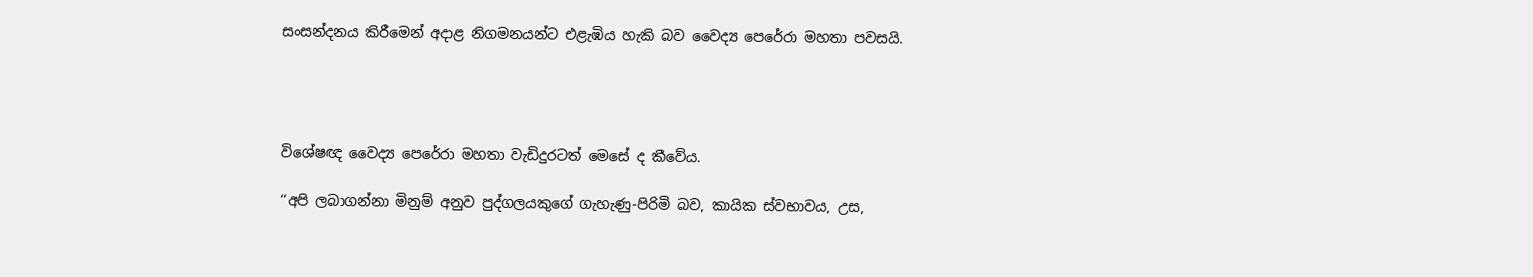සංසන්දනය කිරීමෙන් අදාළ නිගමනයන්ට එළැඹිය හැකි බව වෛද්‍ය පෙරේරා මහතා පවසයි.




විශේෂඥ වෛද්‍ය පෙරේරා මහතා වැඩිදුරටත් මෙසේ ද කීවේය.

‘‘අපි ලබාගන්නා මිනුම් අනුව පුද්ගලයකුගේ ගැහැණු-පිරිමි බව, කායික ස්වභාවය, උස,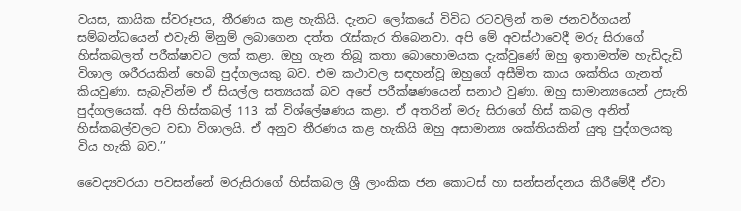වයස, කායික ස්වරූපය, තීරණය කළ හැකියි. දැනට ලෝකයේ විවිධ රටවලින් තම ජනවර්ගයන් සම්බන්ධයෙන් එවැනි මිනුම් ලබාගෙන දත්ත රැස්කැර තිබෙනවා. අපි මේ අවස්ථාවෙදී මරු සිරාගේ හිස්කබලත් පරීක්ෂාවට ලක් කළා. ඔහු ගැන තිබූ කතා බොහොමයක දැක්වුණේ ඔහු ඉතාමත්ම හැඩිදැඩි විශාල ශරීරයකින් හෙබි පුද්ගලයකු බව. එම කථාවල සඳහන්වූ ඔහුගේ අසීමිත කාය ශක්තිය ගැනත් කියවුණා. සැබැවින්ම ඒ සියල්ල සත්‍යයක් බව අපේ පරීක්ෂණයෙන් සනාථ වුණා. ඔහු සාමාන්‍යයෙන් උසැති පුද්ගලයෙක්. අපි හිස්කබල් 113 ක් විශ්ලේෂණය කළා. ඒ අතරින් මරු සිරාගේ හිස් කබල අනිත් හිස්කබල්වලට වඩා විශාලයි. ඒ අනුව තීරණය කළ හැකියි ඔහු අසාමාන්‍ය ශක්තියකින් යුතු පුද්ගලයකු විය හැකි බව.’’

වෛද්‍යවරයා පවසන්නේ මරුසිරාගේ හිස්කබල ශ්‍රී ලාංකික ජන කොටස් හා සන්සන්දනය කිරීමේදී ඒවා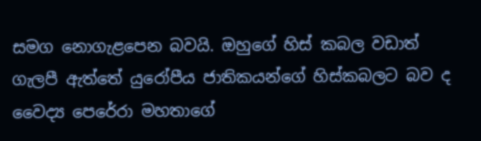සමග නොගැළපෙන බවයි. ඔහුගේ හිස් කබල වඩාත් ගැලපී ඇත්තේ යුරෝපීය ජාතිකයන්ගේ හිස්කබලට බව ද වෛද්‍ය පෙරේරා මහතාගේ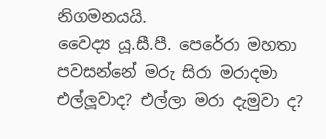නිගමනයයි.
වෛද්‍ය යූ.සී.පී. පෙරේරා මහතා පවසන්නේ මරු සිරා මරාදමා එල්ලූවාද? එල්ලා මරා දැමුවා ද?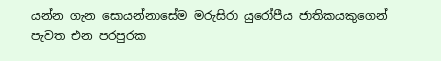යන්න ගැන සොයන්නාසේම මරුසිරා යුරෝපීය ජාතිකයකුගෙන් පැවත එන පරපුරක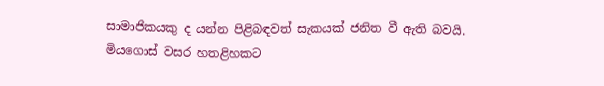සාමාජිකයකු ද යන්න පිළිබඳවත් සැකයක් ජනිත වී ඇති බවයි. මියගොස් වසර හතළිහකට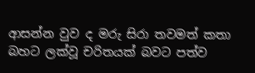ආසන්න වුව ද මරු සිරා තවමත් කතා බහට ලක්වූ චරිතයක් බවට පත්ව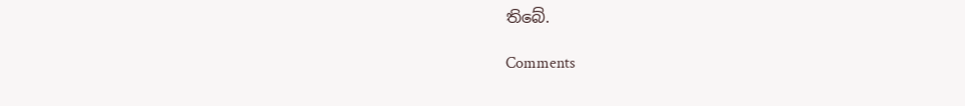තිබේ.

Comments